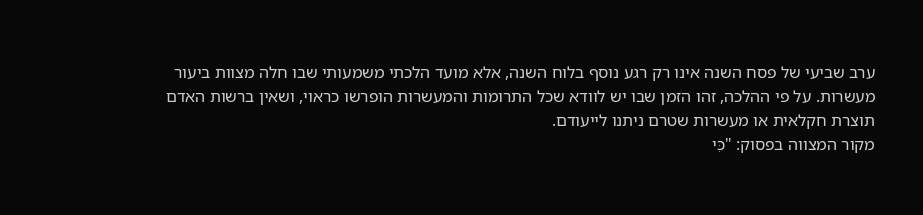ערב שביעי של פסח השנה אינו רק רגע נוסף בלוח השנה, אלא מועד הלכתי משמעותי שבו חלה מצוות ביעור מעשרות. על פי ההלכה, זהו הזמן שבו יש לוודא שכל התרומות והמעשרות הופרשו כראוי, ושאין ברשות האדם תוצרת חקלאית או מעשרות שטרם ניתנו לייעודם.
מקור המצווה בפסוק: "כִּי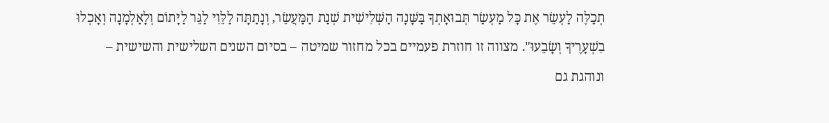תְכַלֶּה לַעְשֵׂר אֶת כָּל מַעְשַׂר תְּבוּאָתְךָ בַּשָּׁנָה הַשְּׁלִישִׁית שְׁנַת הַמַּעֲשֵׂר, וְנָתַתָּה לַלֵּוִי לַגֵּר לַיָּתוֹם וְלָאַלְמָנָה וְאָכְלוּ בִשְׁעָרֶיךָ וְשָׂבֵעוּ". מצווה זו חוזרת פעמיים בכל מחזור שמיטה – בסיום השנים השלישית והשישית – ונוהגת גם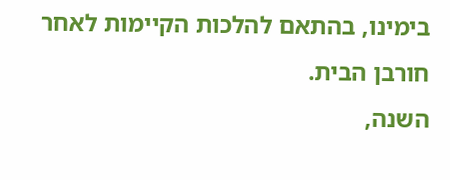בימינו, בהתאם להלכות הקיימות לאחר חורבן הבית.
השנה,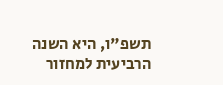תשפ"ו, היא השנה הרביעית למחזור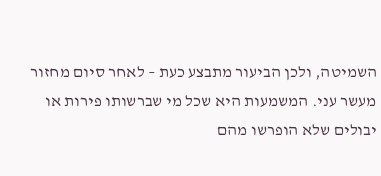השמיטה, ולכן הביעור מתבצע כעת – לאחר סיום מחזור מעשר עני. המשמעות היא שכל מי שברשותו פירות או יבולים שלא הופרשו מהם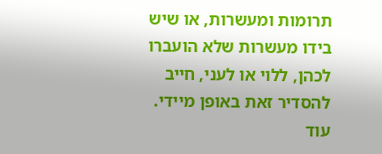תרומות ומעשרות, או שיש בידו מעשרות שלא הועברו לכהן, ללוי או לעני, חייב להסדיר זאת באופן מיידי.
עוד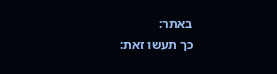באתר:
כך תעשו זאת: